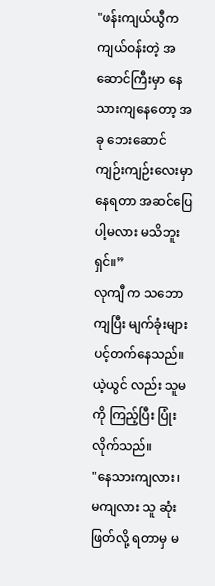"ဖန်းကျယ်ယွီက ကျယ်ဝန်းတဲ့ အဆောင်ကြီးမှာ နေသားကျနေတော့ အခု ဘေးဆောင်ကျဉ်းကျဉ်းလေးမှာ နေရတာ အဆင်ပြေပါ့မလား မသိဘူးရှင်။”
လုကျီ က သဘောကျပြီး မျက်ခုံးများ ပင့်တက်နေသည်။
ယဲ့ယွင် လည်း သူမကို ကြည့်ပြီး ပြုံးလိုက်သည်။
"နေသားကျလား၊ မကျလား သူ ဆုံးဖြတ်လို့ ရတာမှ မ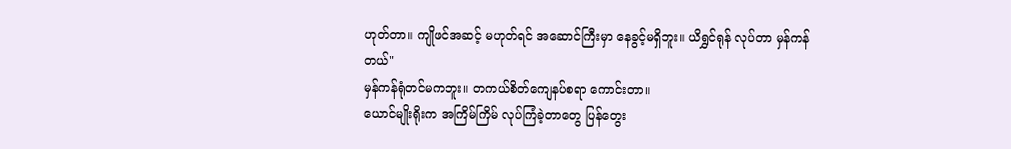ဟုတ်တာ။ ကျိုဖင်အဆင့် မဟုတ်ရင် အဆောင်ကြီးမှာ နေခွင့်မရှိဘူး။ ယိရွှင်ရုန် လုပ်တာ မှန်ကန်တယ်"
မှန်ကန်ရုံတင်မကဘူး။ တကယ်စိတ်ကျေနပ်စရာ ကောင်းတာ။
ယောင်မျိုးရိုးက အကြိမ်ကြိမ် လုပ်ကြံခဲ့တာတွေ ပြန်တွေး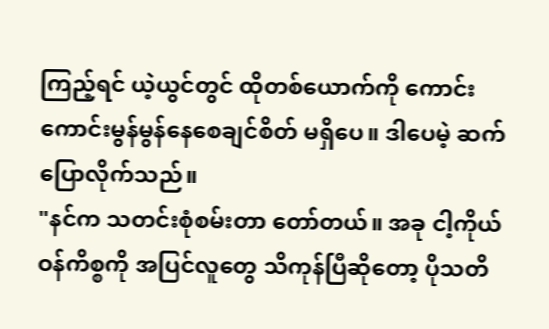ကြည့်ရင် ယဲ့ယွင်တွင် ထိုတစ်ယောက်ကို ကောင်းကောင်းမွန်မွန်နေစေချင်စိတ် မရှိပေ။ ဒါပေမဲ့ ဆက်ပြောလိုက်သည်။
"နင်က သတင်းစုံစမ်းတာ တော်တယ်။ အခု ငါ့ကိုယ်ဝန်ကိစ္စကို အပြင်လူတွေ သိကုန်ပြီဆိုတော့ ပိုသတိ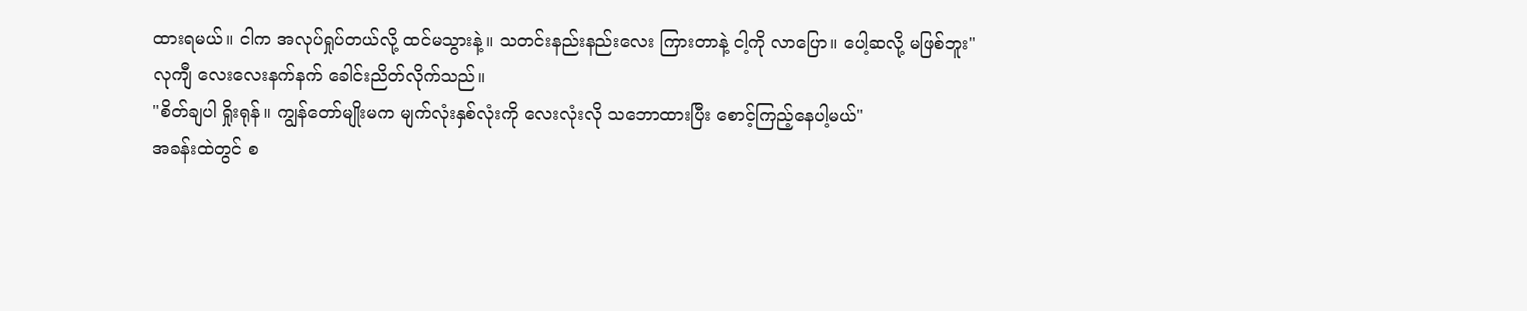ထားရမယ်။ ငါက အလုပ်ရှုပ်တယ်လို့ ထင်မသွားနဲ့။ သတင်းနည်းနည်းလေး ကြားတာနဲ့ ငါ့ကို လာပြော။ ပေါ့ဆလို့ မဖြစ်ဘူး"
လုကျီ လေးလေးနက်နက် ခေါင်းညိတ်လိုက်သည်။
"စိတ်ချပါ ရှိုးရုန်။ ကျွန်တော်မျိုးမက မျက်လုံးနှစ်လုံးကို လေးလုံးလို သဘောထားပြီး စောင့်ကြည့်နေပါ့မယ်"
အခန်းထဲတွင် စ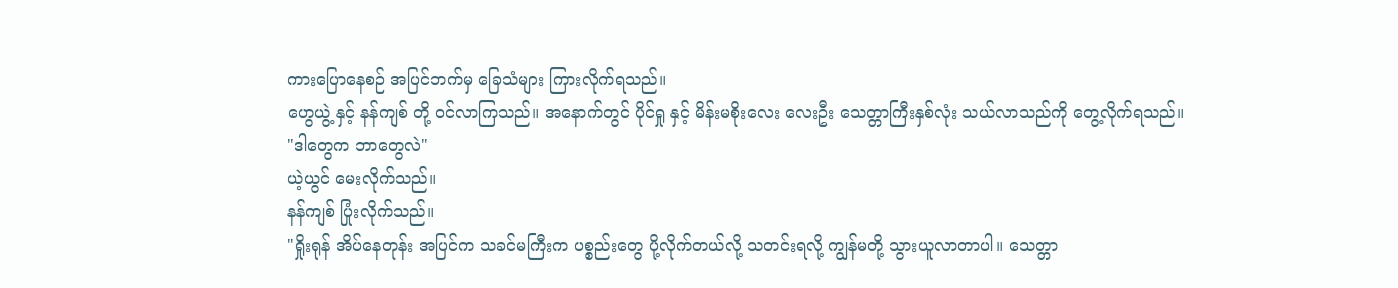ကားပြောနေစဉ် အပြင်ဘက်မှ ခြေသံများ ကြားလိုက်ရသည်။
ဟွေယွဲ့ နှင့် နန်ကျစ် တို့ ဝင်လာကြသည်။ အနောက်တွင် ပိုင်ရှု နှင့် မိန်းမစိုးလေး လေးဦး သေတ္တာကြီးနှစ်လုံး သယ်လာသည်ကို တွေ့လိုက်ရသည်။
"ဒါတွေက ဘာတွေလဲ"
ယဲ့ယွင် မေးလိုက်သည်။
နန်ကျစ် ပြုံးလိုက်သည်။
"ရှိုးရုန် အိပ်နေတုန်း အပြင်က သခင်မကြီးက ပစ္စည်းတွေ ပို့လိုက်တယ်လို့ သတင်းရလို့ ကျွန်မတို့ သွားယူလာတာပါ။ သေတ္တာ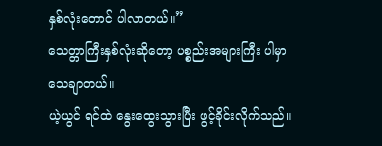နှစ်လုံးတောင် ပါလာတယ်။”
သေတ္တာကြီးနှစ်လုံးဆိုတော့ ပစ္စည်းအများကြီး ပါမှာ သေချာတယ်။
ယဲ့ယွင် ရင်ထဲ နွေးထွေးသွားပြီး ဖွင့်ခိုင်းလိုက်သည်။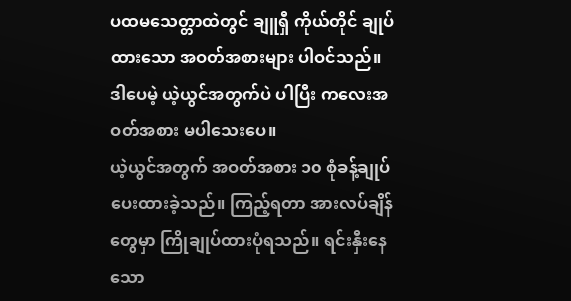ပထမသေတ္တာထဲတွင် ချူရှီ ကိုယ်တိုင် ချုပ်ထားသော အဝတ်အစားများ ပါဝင်သည်။ ဒါပေမဲ့ ယဲ့ယွင်အတွက်ပဲ ပါပြီး ကလေးအဝတ်အစား မပါသေးပေ။
ယဲ့ယွင်အတွက် အဝတ်အစား ၁၀ စုံခန့်ချုပ်ပေးထားခဲ့သည်။ ကြည့်ရတာ အားလပ်ချိန်တွေမှာ ကြိုချုပ်ထားပုံရသည်။ ရင်းနှီးနေသော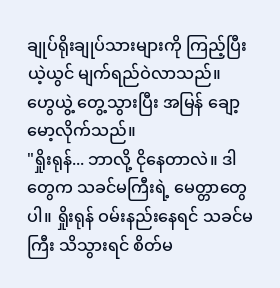ချုပ်ရိုးချုပ်သားများကို ကြည့်ပြီး ယဲ့ယွင် မျက်ရည်ဝဲလာသည်။
ဟွေယွဲ့ တွေ့သွားပြီး အမြန် ချော့မော့လိုက်သည်။
"ရှိုးရုန်... ဘာလို့ ငိုနေတာလဲ။ ဒါတွေက သခင်မကြီးရဲ့ မေတ္တာတွေပါ။ ရှိုးရုန် ဝမ်းနည်းနေရင် သခင်မကြီး သိသွားရင် စိတ်မ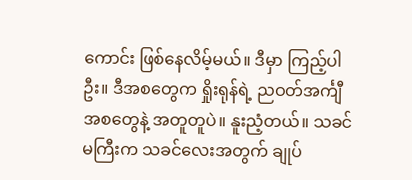ကောင်း ဖြစ်နေလိမ့်မယ်။ ဒီမှာ ကြည့်ပါဦး။ ဒီအစတွေက ရှိုးရုန်ရဲ့ ညဝတ်အင်္ကျီအစတွေနဲ့ အတူတူပဲ။ နူးညံ့တယ်။ သခင်မကြီးက သခင်လေးအတွက် ချုပ်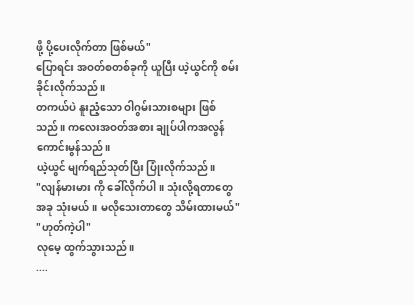ဖို့ ပို့ပေးလိုက်တာ ဖြစ်မယ်"
ပြောရင်း အဝတ်စတစ်ခုကို ယူပြီး ယဲ့ယွင်ကို စမ်းခိုင်းလိုက်သည်။
တကယ်ပဲ နူးညံ့သော ဝါဂွမ်းသားစများ ဖြစ်သည်။ ကလေးအဝတ်အစား ချုပ်ပါကအလွန်ကောင်းမွန်သည်။
ယဲ့ယွင် မျက်ရည်သုတ်ပြီး ပြုံးလိုက်သည်။
"လျန်မားမား ကို ခေါ်လိုက်ပါ။ သုံးလို့ရတာတွေ အခု သုံးမယ်။ မလိုသေးတာတွေ သိမ်းထားမယ်"
"ဟုတ်ကဲ့ပါ"
လုမေ့ ထွက်သွားသည်။
....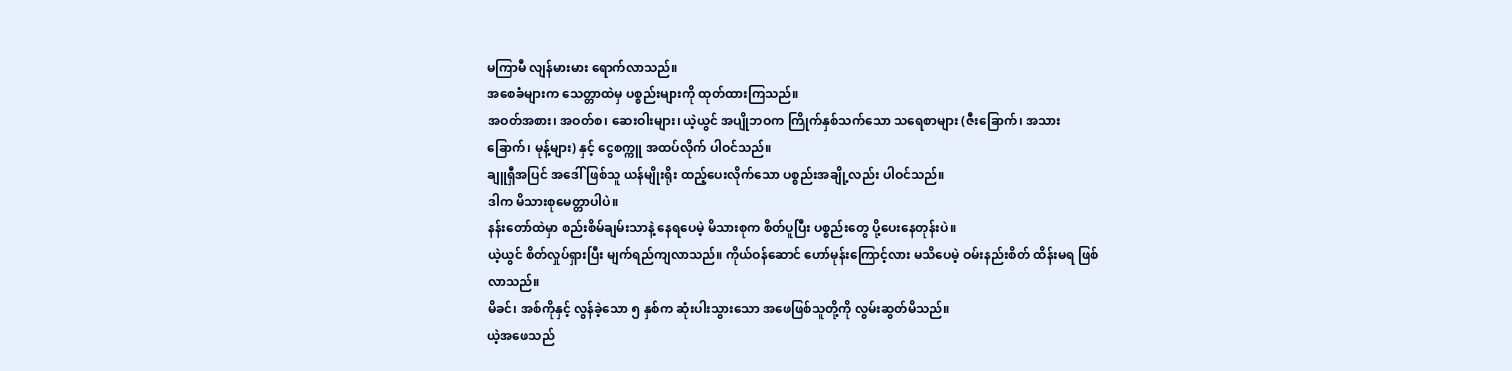မကြာမီ လျန်မားမား ရောက်လာသည်။
အစေခံများက သေတ္တာထဲမှ ပစ္စည်းများကို ထုတ်ထားကြသည်။
အဝတ်အစား၊ အဝတ်စ၊ ဆေးဝါးများ၊ ယဲ့ယွင် အပျိုဘဝက ကြိုက်နှစ်သက်သော သရေစာများ (ဇီးခြောက်၊ အသားခြောက်၊ မုန့်များ) နှင့် ငွေစက္ကူ အထပ်လိုက် ပါဝင်သည်။
ချူရှီအပြင် အဒေါ်ဖြစ်သူ ယန်မျိုးရိုး ထည့်ပေးလိုက်သော ပစ္စည်းအချို့လည်း ပါဝင်သည်။
ဒါက မိသားစုမေတ္တာပါပဲ။
နန်းတော်ထဲမှာ စည်းစိမ်ချမ်းသာနဲ့ နေရပေမဲ့ မိသားစုက စိတ်ပူပြီး ပစ္စည်းတွေ ပို့ပေးနေတုန်းပဲ။
ယဲ့ယွင် စိတ်လှုပ်ရှားပြီး မျက်ရည်ကျလာသည်။ ကိုယ်ဝန်ဆောင် ဟော်မုန်းကြောင့်လား မသိပေမဲ့ ဝမ်းနည်းစိတ် ထိန်းမရ ဖြစ်လာသည်။
မိခင်၊ အစ်ကိုနှင့် လွန်ခဲ့သော ၅ နှစ်က ဆုံးပါးသွားသော အဖေဖြစ်သူတို့ကို လွမ်းဆွတ်မိသည်။
ယဲ့အဖေသည်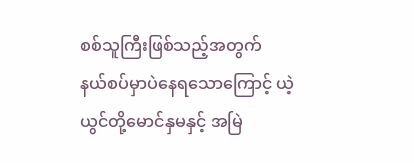စစ်သူကြီးဖြစ်သည့်အတွက်
နယ်စပ်မှာပဲနေရသောကြောင့် ယဲ့ယွင်တို့မောင်နှမနှင့် အမြဲ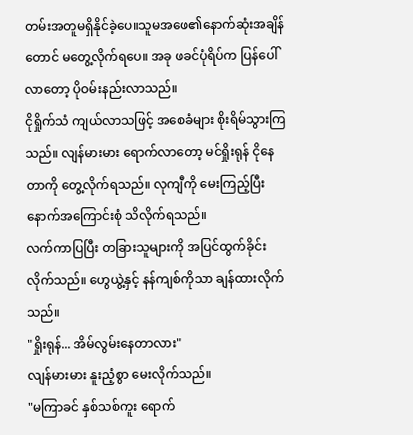တမ်းအတူမရှိနိုင်ခဲ့ပေ။သူမအဖေ၏နောက်ဆုံးအချိန်တောင် မတွေ့လိုက်ရပေ။ အခု ဖခင်ပုံရိပ်က ပြန်ပေါ်လာတော့ ပိုဝမ်းနည်းလာသည်။
ငိုရှိုက်သံ ကျယ်လာသဖြင့် အစေခံများ စိုးရိမ်သွားကြသည်။ လျန်မားမား ရောက်လာတော့ မင်ရှိုးရုန် ငိုနေတာကို တွေ့လိုက်ရသည်။ လုကျီကို မေးကြည့်ပြီးနောက်အကြောင်းစုံ သိလိုက်ရသည်။
လက်ကာပြပြီး တခြားသူများကို အပြင်ထွက်ခိုင်းလိုက်သည်။ ဟွေယွဲ့နှင့် နန်ကျစ်ကိုသာ ချန်ထားလိုက်သည်။
"ရှိုးရုန်... အိမ်လွမ်းနေတာလား"
လျန်မားမား နူးညံ့စွာ မေးလိုက်သည်။
"မကြာခင် နှစ်သစ်ကူး ရောက်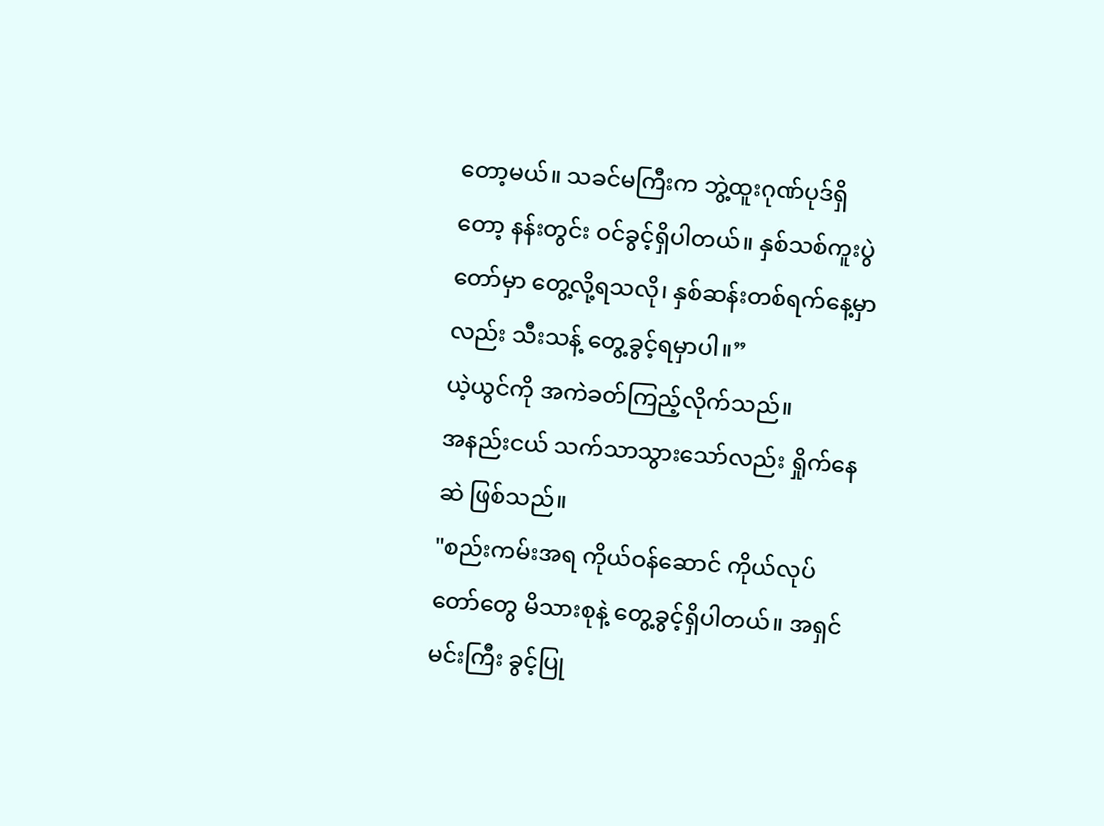တော့မယ်။ သခင်မကြီးက ဘွဲ့ထူးဂုဏ်ပုဒ်ရှိတော့ နန်းတွင်း ဝင်ခွင့်ရှိပါတယ်။ နှစ်သစ်ကူးပွဲတော်မှာ တွေ့လို့ရသလို၊ နှစ်ဆန်းတစ်ရက်နေ့မှာလည်း သီးသန့် တွေ့ခွင့်ရမှာပါ။”
ယဲ့ယွင်ကို အကဲခတ်ကြည့်လိုက်သည်။
အနည်းငယ် သက်သာသွားသော်လည်း ရှိုက်နေဆဲ ဖြစ်သည်။
"စည်းကမ်းအရ ကိုယ်ဝန်ဆောင် ကိုယ်လုပ်တော်တွေ မိသားစုနဲ့ တွေ့ခွင့်ရှိပါတယ်။ အရှင်မင်းကြီး ခွင့်ပြု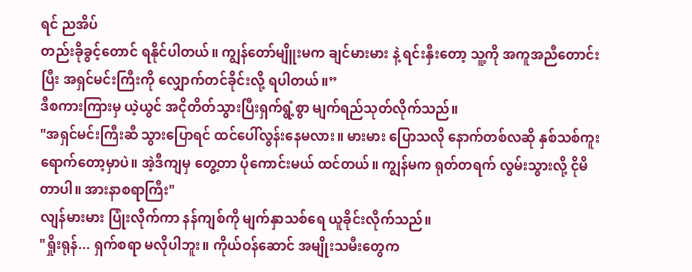ရင် ညအိပ်
တည်းခိုခွင့်တောင် ရနိုင်ပါတယ်။ ကျွန်တော်မျိူးမက ချင်မားမား နဲ့ ရင်းနှီးတော့ သူ့ကို အကူအညီတောင်းပြီး အရှင်မင်းကြီးကို လျှောက်တင်ခိုင်းလို့ ရပါတယ်။”
ဒီစကားကြားမှ ယဲ့ယွင် အငိုတိတ်သွားပြီးရှက်ရွံ့စွာ မျက်ရည်သုတ်လိုက်သည်။
"အရှင်မင်းကြီးဆီ သွားပြောရင် ထင်ပေါ်လွန်းနေမလား။ မားမား ပြောသလို နောက်တစ်လဆို နှစ်သစ်ကူး ရောက်တော့မှာပဲ။ အဲ့ဒီကျမှ တွေ့တာ ပိုကောင်းမယ် ထင်တယ်။ ကျွန်မက ရုတ်တရက် လွမ်းသွားလို့ ငိုမိတာပါ။ အားနာစရာကြီး"
လျန်မားမား ပြုံးလိုက်ကာ နန်ကျစ်ကို မျက်နှာသစ်ရေ ယူခိုင်းလိုက်သည်။
"ရှိုးရုန်... ရှက်စရာ မလိုပါဘူး။ ကိုယ်ဝန်ဆောင် အမျိုးသမီးတွေက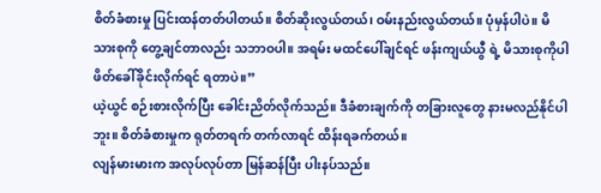စိတ်ခံစားမှု ပြင်းထန်တတ်ပါတယ်။ စိတ်ဆိုးလွယ်တယ်၊ ဝမ်းနည်းလွယ်တယ်။ ပုံမှန်ပါပဲ။ မိသားစုကို တွေ့ချင်တာလည်း သဘာဝပါ။ အရမ်း မထင်ပေါ်ချင်ရင် ဖန်းကျယ်ယွီ ရဲ့ မိသားစုကိုပါ ဖိတ်ခေါ်ခိုင်းလိုက်ရင် ရတာပဲ။”
ယဲ့ယွင် စဉ်းစားလိုက်ပြီး ခေါင်းညိတ်လိုက်သည်။ ဒီခံစားချက်ကို တခြားလူတွေ နားမလည်နိုင်ပါဘူး။ စိတ်ခံစားမှုက ရုတ်တရက် တက်လာရင် ထိန်းရခက်တယ်။
လျန်မားမားက အလုပ်လုပ်တာ မြန်ဆန်ပြီး ပါးနပ်သည်။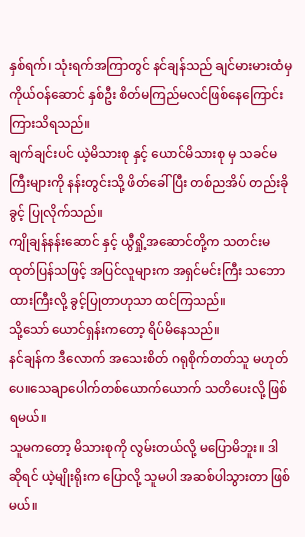နှစ်ရက်၊ သုံးရက်အကြာတွင် နင်ချန်သည် ချင်မားမားထံမှ ကိုယ်ဝန်ဆောင် နှစ်ဦး စိတ်မကြည်မလင်ဖြစ်နေကြောင်း ကြားသိရသည်။
ချက်ချင်းပင် ယဲ့မိသားစု နှင့် ယောင်မိသားစု မှ သခင်မကြီးများကို နန်းတွင်းသို့ ဖိတ်ခေါ်ပြီး တစ်ညအိပ် တည်းခိုခွင့် ပြုလိုက်သည်။
ကျိုချန်နန်းဆောင် နှင့် ယွီရှို့အဆောင်တို့က သတင်းမထုတ်ပြန်သဖြင့် အပြင်လူများက အရှင်မင်းကြီး သဘောထားကြီးလို့ ခွင့်ပြုတာဟုသာ ထင်ကြသည်။
သို့သော် ယောင်ရှန်းကတော့ ရိပ်မိနေသည်။
နင်ချန်က ဒီလောက် အသေးစိတ် ဂရုစိုက်တတ်သူ မဟုတ်ပေ။သေချာပေါက်တစ်ယောက်ယောက် သတိပေးလို့ ဖြစ်ရမယ်။
သူမကတော့ မိသားစုကို လွမ်းတယ်လို့ မပြောမိဘူး။ ဒါဆိုရင် ယဲ့မျိုးရိုးက ပြောလို့ သူမပါ အဆစ်ပါသွားတာ ဖြစ်မယ်။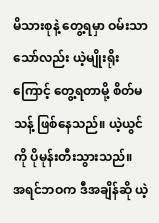မိသားစုနဲ့ တွေ့ရမှာ ဝမ်းသာသော်လည်း ယဲ့မျိုးရိုးကြောင့် တွေ့ရတာမို့ စိတ်မသန့် ဖြစ်နေသည်။ ယဲ့ယွင်ကို ပိုမုန်းတီးသွားသည်။
အရင်ဘဝက ဒီအချိန်ဆို ယဲ့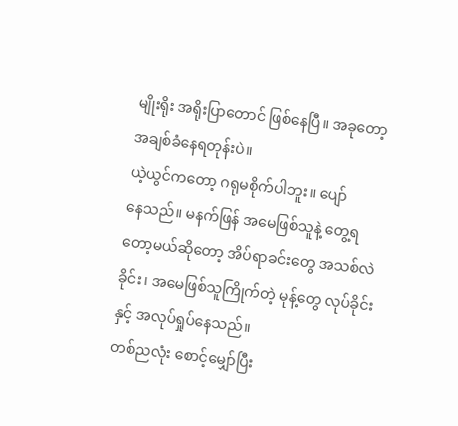မျိုးရိုး အရိုးပြာတောင် ဖြစ်နေပြီ။ အခုတော့ အချစ်ခံနေရတုန်းပဲ။
ယဲ့ယွင်ကတော့ ဂရုမစိုက်ပါဘူး။ ပျော်
နေသည်။ မနက်ဖြန် အမေဖြစ်သူနဲ့ တွေ့ရတော့မယ်ဆိုတော့ အိပ်ရာခင်းတွေ အသစ်လဲခိုင်း၊ အမေဖြစ်သူကြိုက်တဲ့ မုန့်တွေ လုပ်ခိုင်းနှင့် အလုပ်ရှုပ်နေသည်။
တစ်ညလုံး စောင့်မျှော်ပြီး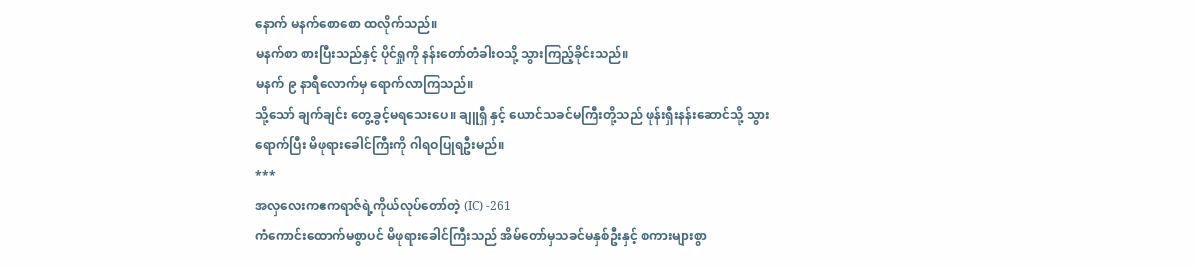နောက် မနက်စောစော ထလိုက်သည်။
မနက်စာ စားပြီးသည်နှင့် ပိုင်ရှုကို နန်းတော်တံခါးဝသို့ သွားကြည့်ခိုင်းသည်။
မနက် ၉ နာရီလောက်မှ ရောက်လာကြသည်။
သို့သော် ချက်ချင်း တွေ့ခွင့်မရသေးပေ။ ချူရှီ နှင့် ယောင်သခင်မကြီးတို့သည် ဖုန်းရှီးနန်းဆောင်သို့ သွားရောက်ပြီး မိဖုရားခေါင်ကြီးကို ဂါရဝပြုရဦးမည်။
***
အလှလေးကဧကရာဇ်ရဲ့ကိုယ်လုပ်တော်တဲ့ (IC) -261
ကံကောင်းထောက်မစွာပင် မိဖုရားခေါင်ကြီးသည် အိမ်တော်မှသခင်မနှစ်ဦးနှင့် စကားများစွာ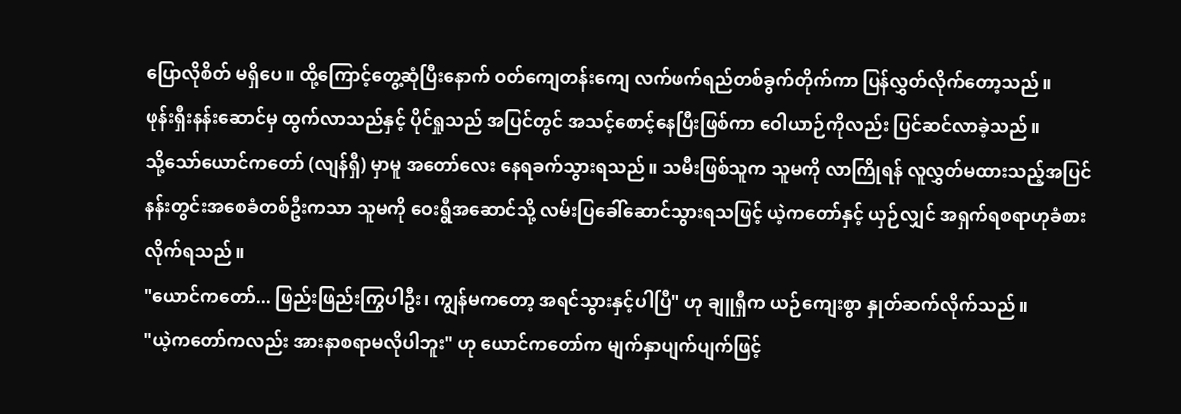ပြောလိုစိတ် မရှိပေ။ ထို့ကြောင့်တွေ့ဆုံပြီးနောက် ဝတ်ကျေတန်းကျေ လက်ဖက်ရည်တစ်ခွက်တိုက်ကာ ပြန်လွှတ်လိုက်တော့သည်။
ဖုန်းရှီးနန်းဆောင်မှ ထွက်လာသည်နှင့် ပိုင်ရှုသည် အပြင်တွင် အသင့်စောင့်နေပြီးဖြစ်ကာ ဝေါယာဉ်ကိုလည်း ပြင်ဆင်လာခဲ့သည်။
သို့သော်ယောင်ကတော် (လျန်ရှီ) မှာမူ အတော်လေး နေရခက်သွားရသည်။ သမီးဖြစ်သူက သူမကို လာကြိုရန် လူလွှတ်မထားသည့်အပြင် နန်းတွင်းအစေခံတစ်ဦးကသာ သူမကို ဝေးရွီအဆောင်သို့ လမ်းပြခေါ်ဆောင်သွားရသဖြင့် ယဲ့ကတော်နှင့် ယှဉ်လျှင် အရှက်ရစရာဟုခံစားလိုက်ရသည်။
"ယောင်ကတော်... ဖြည်းဖြည်းကြွပါဦး၊ ကျွန်မကတော့ အရင်သွားနှင့်ပါပြီ" ဟု ချူရှီက ယဉ်ကျေးစွာ နှုတ်ဆက်လိုက်သည်။
"ယဲ့ကတော်ကလည်း အားနာစရာမလိုပါဘူး" ဟု ယောင်ကတော်က မျက်နှာပျက်ပျက်ဖြင့်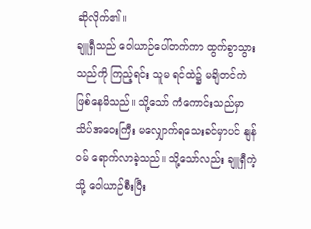ဆိုလိုက်၏။
ချူရှီသည် ဝေါယာဉ်ပေါ်တက်ကာ ထွက်ခွာသွားသည်ကို ကြည့်ရင်း သူမ ရင်ထဲ၌ မချိတင်ကဲ ဖြစ်နေမိသည်။ သို့သော် ကံကောင်းသည်မှာ သိပ်အဝေးကြီး မလျှောက်ရသေးခင်မှာပင် နျန်ဝမ် ရောက်လာခဲ့သည်။ သို့သော်လည်း ချူရှီကဲ့သို့ ဝေါယာဉ်စီးပြီး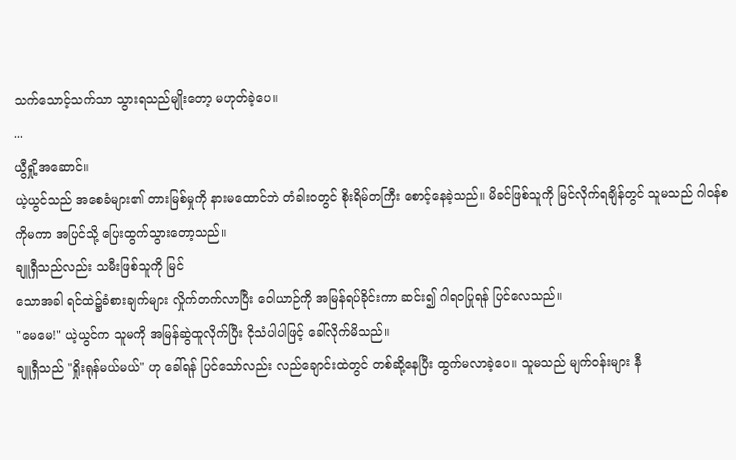သက်သောင့်သက်သာ သွားရသည်မျိုးတော့ မဟုတ်ခဲ့ပေ။
...
ယွီရှို့အဆောင်။
ယဲ့ယွင်သည် အစေခံများ၏ တားမြစ်မှုကို နားမထောင်ဘဲ တံခါးဝတွင် စိုးရိမ်တကြီး စောင့်နေခဲ့သည်။ မိခင်ဖြစ်သူကို မြင်လိုက်ရချိန်တွင် သူမသည် ဂါဝန်စကိုမကာ အပြင်သို့ ပြေးထွက်သွားတော့သည်။
ချူရှီသည်လည်း သမီးဖြစ်သူကို မြင်
သောအခါ ရင်ထဲ၌ခံစားချက်များ လှိုက်တက်လာပြီး ဝေါယာဉ်ကို အမြန်ရပ်ခိုင်းကာ ဆင်း၍ ဂါရဝပြုရန် ပြင်လေသည်။
"မေမေ!" ယဲ့ယွင်က သူမကို အမြန်ဆွဲထူလိုက်ပြီး ငိုသံပါပါဖြင့် ခေါ်လိုက်မိသည်။
ချူရှီသည် "ရှိုးရုန်မယ်မယ်" ဟု ခေါ်ရန် ပြင်သော်လည်း လည်ချောင်းထဲတွင် တစ်ဆို့နေပြီး ထွက်မလာခဲ့ပေ။ သူမသည် မျက်ဝန်းများ နီ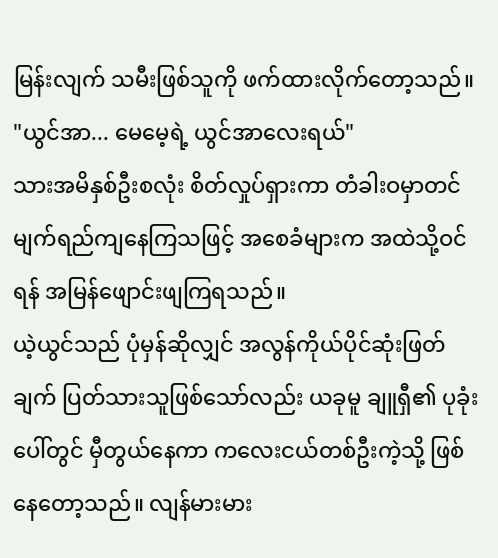မြန်းလျက် သမီးဖြစ်သူကို ဖက်ထားလိုက်တော့သည်။
"ယွင်အာ... မေမေ့ရဲ့ ယွင်အာလေးရယ်"
သားအမိနှစ်ဦးစလုံး စိတ်လှုပ်ရှားကာ တံခါးဝမှာတင် မျက်ရည်ကျနေကြသဖြင့် အစေခံများက အထဲသို့ဝင်ရန် အမြန်ဖျောင်းဖျကြရသည်။
ယဲ့ယွင်သည် ပုံမှန်ဆိုလျှင် အလွန်ကိုယ်ပိုင်ဆုံးဖြတ်ချက် ပြတ်သားသူဖြစ်သော်လည်း ယခုမူ ချူရှီ၏ ပုခုံးပေါ်တွင် မှီတွယ်နေကာ ကလေးငယ်တစ်ဦးကဲ့သို့ ဖြစ်နေတော့သည်။ လျန်မားမား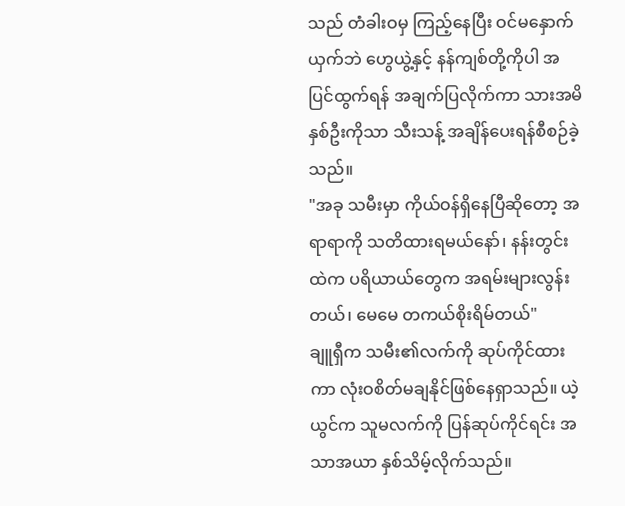သည် တံခါးဝမှ ကြည့်နေပြီး ဝင်မနှောက်ယှက်ဘဲ ဟွေယွဲ့နှင့် နန်ကျစ်တို့ကိုပါ အပြင်ထွက်ရန် အချက်ပြလိုက်ကာ သားအမိနှစ်ဦးကိုသာ သီးသန့် အချိန်ပေးရန်စီစဉ်ခဲ့သည်။
"အခု သမီးမှာ ကိုယ်ဝန်ရှိနေပြီဆိုတော့ အရာရာကို သတိထားရမယ်နော်၊ နန်းတွင်းထဲက ပရိယာယ်တွေက အရမ်းများလွန်းတယ်၊ မေမေ တကယ်စိုးရိမ်တယ်"
ချူရှီက သမီး၏လက်ကို ဆုပ်ကိုင်ထားကာ လုံးဝစိတ်မချနိုင်ဖြစ်နေရှာသည်။ ယဲ့ယွင်က သူမလက်ကို ပြန်ဆုပ်ကိုင်ရင်း အသာအယာ နှစ်သိမ့်လိုက်သည်။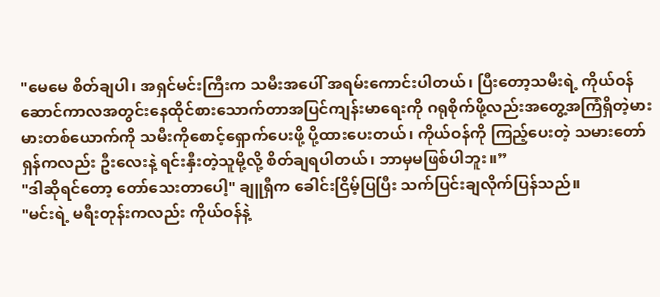"မေမေ စိတ်ချပါ၊ အရှင်မင်းကြီးက သမီးအပေါ် အရမ်းကောင်းပါတယ်၊ ပြီးတော့သမီးရဲ့ ကိုယ်ဝန်ဆောင်ကာလအတွင်းနေထိုင်စားသောက်တာအပြင်ကျန်းမာရေးကို ဂရုစိုက်ဖို့လည်းအတွေ့အကြံရှိတဲ့မားမားတစ်ယောက်ကို သမီးကိုစောင့်ရှောက်ပေးဖို့ ပို့ထားပေးတယ်၊ ကိုယ်ဝန်ကို ကြည့်ပေးတဲ့ သမားတော်ရှန်ကလည်း ဦးလေးနဲ့ ရင်းနှီးတဲ့သူမို့လို့ စိတ်ချရပါတယ်၊ ဘာမှမဖြစ်ပါဘူး။”
"ဒါဆိုရင်တော့ တော်သေးတာပေါ့" ချူရှီက ခေါင်းငြိမ့်ပြပြီး သက်ပြင်းချလိုက်ပြန်သည်။
"မင်းရဲ့ မရီးတုန်းကလည်း ကိုယ်ဝန်နဲ့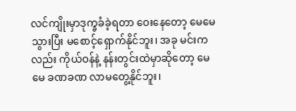လင်ကျိုးမှာဒုက္ခခံခဲ့ရတာ ဝေးနေတော့ မေမေ သွားပြီး မစောင့်ရှောက်နိုင်ဘူး၊ အခု မင်းကလည်း ကိုယ်ဝန်နဲ့ နန်းတွင်းထဲမှာဆိုတော့ မေမေ ခဏခဏ လာမတွေ့နိုင်ဘူး၊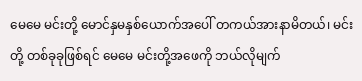မေမေ မင်းတို့ မောင်နှမနှစ်ယောက်အပေါ် တကယ်အားနာမိတယ်၊ မင်းတို့ တစ်ခုခုဖြစ်ရင် မေမေ မင်းတို့အဖေကို ဘယ်လိုမျက်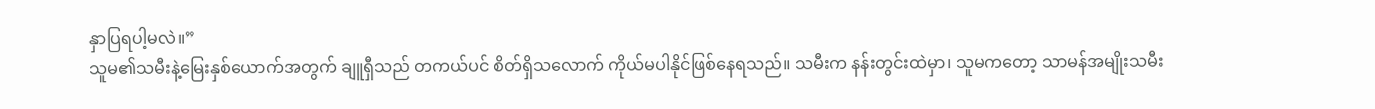နှာပြရပါ့မလဲ။”
သူမ၏သမီးနဲ့မြေးနှစ်ယောက်အတွက် ချူရှီသည် တကယ်ပင် စိတ်ရှိသလောက် ကိုယ်မပါနိုင်ဖြစ်နေရသည်။ သမီးက နန်းတွင်းထဲမှာ၊ သူမကတော့ သာမန်အမျိုးသမီး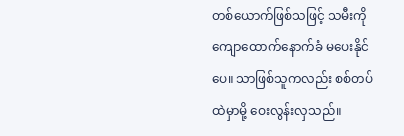တစ်ယောက်ဖြစ်သဖြင့် သမီးကိုကျောထောက်နောက်ခံ မပေးနိုင်ပေ။ သာဖြစ်သူကလည်း စစ်တပ်ထဲမှာမို့ ဝေးလွန်းလှသည်။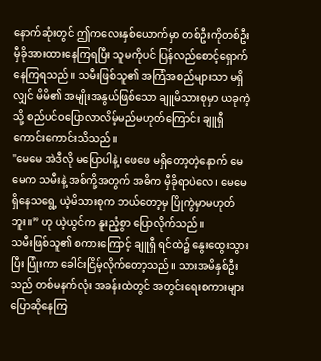နောက်ဆုံးတွင် ဤကလေးနှစ်ယောက်မှာ တစ်ဦးကိုတစ်ဦး မှီခိုအားထားနေကြရပြီး သူမကိုပင် ပြန်လည်စောင့်ရှောက်နေကြရသည်။ သမီးဖြစ်သူ၏ အကြံအစည်များသာ မရှိလျှင် မိမိ၏ အမျိုးအနွယ်ဖြစ်သော ချူမိသားစုမှာ ယခုကဲ့သို့ စည်ပင်ဝပြောလာလိမ့်မည်မဟုတ်ကြောင်း ချူရှီကောင်းကောင်းသိသည်။
"မေမေ အဲဒီလို မပြောပါနဲ့၊ ဖေဖေ မရှိတော့တဲ့နောက် မေမေက သမီးနဲ့ အစ်ကို့အတွက် အဓိက မှီခိုရာပဲလေ၊ မေမေ ရှိနေသရွေ့ ယဲ့မိသားစုက ဘယ်တော့မှ ပြိုကွဲမှာမဟုတ်ဘူး။” ဟု ယဲ့ယွင်က နူးညံ့စွာ ပြောလိုက်သည်။
သမီးဖြစ်သူ၏ စကားကြောင့် ချူရှီ ရင်ထဲ၌ နွေးထွေးသွားပြီး ပြုံးကာ ခေါင်းငြိမ့်လိုက်တော့သည်။ သားအမိနှစ်ဦးသည် တစ်မနက်လုံး အခန်းထဲတွင် အတွင်းရေးစကားများ ပြောဆိုနေကြ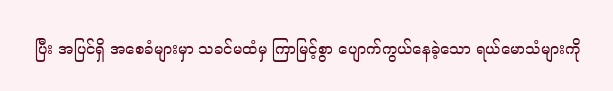ပြီး အပြင်ရှိ အစေခံများမှာ သခင်မထံမှ ကြာမြင့်စွာ ပျောက်ကွယ်နေခဲ့သော ရယ်မောသံများကို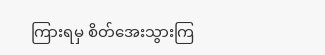ကြားရမှ စိတ်အေးသွားကြ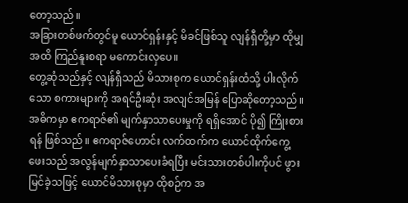တော့သည်။
အခြားတစ်ဖက်တွင်မူ ယောင်ရှန်းနှင့် မိခင်ဖြစ်သူ လျန်ရှီတို့မှာ ထိုမျှအထိ ကြည်နူးစရာ မကောင်းလှပေ။
တွေ့ဆုံသည်နှင့် လျန်ရှီသည် မိသားစုက ယောင်ရှန်းထံသို့ ပါးလိုက်သော စကားများကို အရင်ဦးဆုံး အလျင်အမြန် ပြောဆိုတော့သည်။
အဓိကမှာ ဧကရာဇ်၏ မျက်နှာသာပေးမှုကို ရရှိအောင် ပို၍ ကြိုးစားရန် ဖြစ်သည်။ ဧကရာဇ်ဟောင်း လက်ထက်က ယောင်ထိုက်ကွေ့ဖေးသည် အလွန်မျက်နှာသာပေးခံရပြီး မင်းသားတစ်ပါးကိုပင် ဖွားမြင်ခဲ့သဖြင့် ယောင်မိသားစုမှာ ထိုစဉ်က အ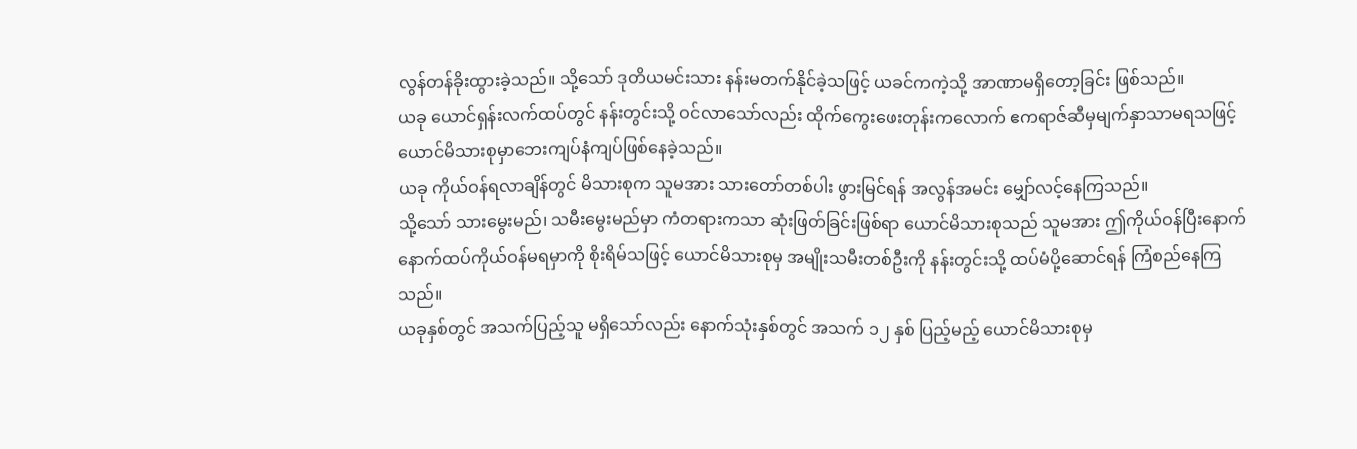လွန်တန်ခိုးထွားခဲ့သည်။ သို့သော် ဒုတိယမင်းသား နန်းမတက်နိုင်ခဲ့သဖြင့် ယခင်ကကဲ့သို့ အာဏာမရှိတော့ခြင်း ဖြစ်သည်။
ယခု ယောင်ရှန်းလက်ထပ်တွင် နန်းတွင်းသို့ ဝင်လာသော်လည်း ထိုက်ကွေးဖေးတုန်းကလောက် ဧကရာဇ်ဆီမှမျက်နှာသာမရသဖြင့်
ယောင်မိသားစုမှာဘေးကျပ်နံကျပ်ဖြစ်နေခဲ့သည်။
ယခု ကိုယ်ဝန်ရလာချိန်တွင် မိသားစုက သူမအား သားတော်တစ်ပါး ဖွားမြင်ရန် အလွန်အမင်း မျှော်လင့်နေကြသည်။
သို့သော် သားမွေးမည်၊ သမီးမွေးမည်မှာ ကံတရားကသာ ဆုံးဖြတ်ခြင်းဖြစ်ရာ ယောင်မိသားစုသည် သူမအား ဤကိုယ်ဝန်ပြီးနောက် နောက်ထပ်ကိုယ်ဝန်မရမှာကို စိုးရိမ်သဖြင့် ယောင်မိသားစုမှ အမျိုးသမီးတစ်ဦးကို နန်းတွင်းသို့ ထပ်မံပို့ဆောင်ရန် ကြံစည်နေကြသည်။
ယခုနှစ်တွင် အသက်ပြည့်သူ မရှိသော်လည်း နောက်သုံးနှစ်တွင် အသက် ၁၂ နှစ် ပြည့်မည့် ယောင်မိသားစုမှ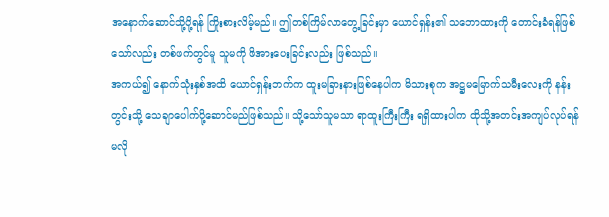အနောက်ဆောင်သို့ပို့ရန် ကြိုးစားလိမ့်မည်။ ဤတစ်ကြိမ်လာတွေ့ခြင်းမှာ ယောင်ရှန်း၏ သဘောထားကို တောင်းခံရန်ဖြစ်သော်လည်း တစ်ဖက်တွင်မူ သူမကို ဖိအားပေးခြင်းလည်း ဖြစ်သည်။
အကယ်၍ နောက်သုံးနှစ်အထိ ယောင်ရှန်းဘက်က ထူးမခြားနားဖြစ်နေပါက မိသားစုက အဋ္ဌမမြောက်သမီးလေးကို နန်းတွင်းသို့ သေချာပေါက်ပို့ဆောင်မည်ဖြစ်သည်။ သို့သော်သူမသာ ရာထူးကြီးကြီး ရရှိထားပါက ထိုသို့အတင်းအကျပ်လုပ်ရန် မလို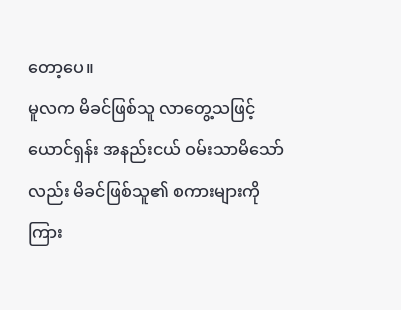တော့ပေ။
မူလက မိခင်ဖြစ်သူ လာတွေ့သဖြင့် ယောင်ရှန်း အနည်းငယ် ဝမ်းသာမိသော်လည်း မိခင်ဖြစ်သူ၏ စကားများကို ကြား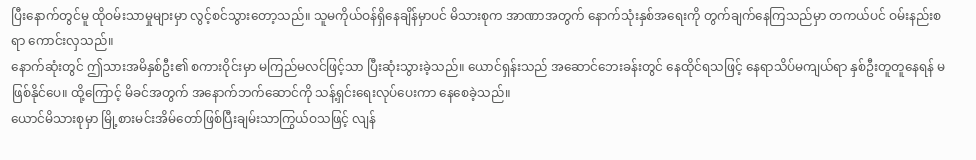ပြီးနောက်တွင်မူ ထိုဝမ်းသာမှုများမှာ လွင့်စင်သွားတော့သည်။ သူမကိုယ်ဝန်ရှိနေချိန်မှာပင် မိသားစုက အာဏာအတွက် နောက်သုံးနှစ်အရေးကို တွက်ချက်နေကြသည်မှာ တကယ်ပင် ဝမ်းနည်းစရာ ကောင်းလှသည်။
နောက်ဆုံးတွင် ဤသားအမိနှစ်ဦး၏ စကားဝိုင်းမှာ မကြည်မလင်ဖြင့်သာ ပြီးဆုံးသွားခဲ့သည်။ ယောင်ရှန်းသည် အဆောင်ဘေးခန်းတွင် နေထိုင်ရသဖြင့် နေရာသိပ်မကျယ်ရာ နှစ်ဦးတူတူနေရန် မဖြစ်နိုင်ပေ။ ထို့ကြောင့် မိခင်အတွက် အနောက်ဘက်ဆောင်ကို သန့်ရှင်းရေးလုပ်ပေးကာ နေစေခဲ့သည်။
ယောင်မိသားစုမှာ မြို့စားမင်းအိမ်တော်ဖြစ်ပြီးချမ်းသာကြွယ်ဝသဖြင့် လျန်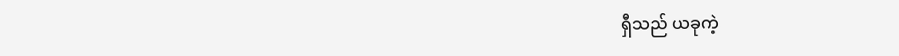ရှီသည် ယခုကဲ့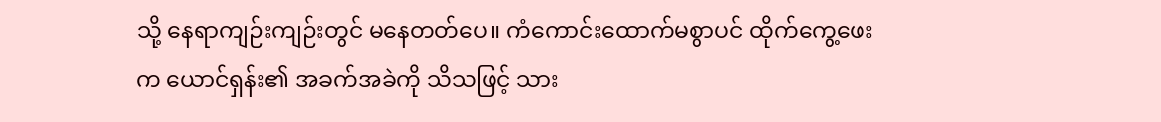သို့ နေရာကျဉ်းကျဉ်းတွင် မနေတတ်ပေ။ ကံကောင်းထောက်မစွာပင် ထိုက်ကွေ့ဖေးက ယောင်ရှန်း၏ အခက်အခဲကို သိသဖြင့် သား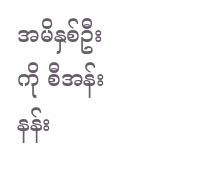အမိနှစ်ဦးကို စီအန်းနန်း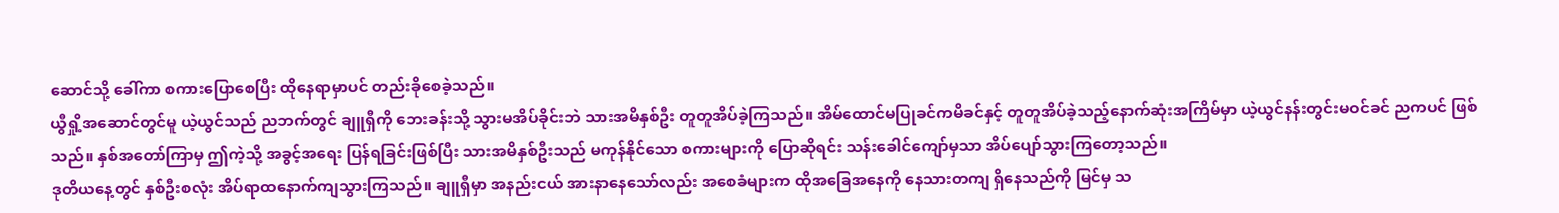ဆောင်သို့ ခေါ်ကာ စကားပြောစေပြီး ထိုနေရာမှာပင် တည်းခိုစေခဲ့သည်။
ယွီရှို့အဆောင်တွင်မူ ယဲ့ယွင်သည် ညဘက်တွင် ချူရှီကို ဘေးခန်းသို့ သွားမအိပ်ခိုင်းဘဲ သားအမိနှစ်ဦး တူတူအိပ်ခဲ့ကြသည်။ အိမ်ထောင်မပြုခင်ကမိခင်နှင့် တူတူအိပ်ခဲ့သည့်နောက်ဆုံးအကြိမ်မှာ ယဲ့ယွင်နန်းတွင်းမဝင်ခင် ညကပင် ဖြစ်သည်။ နှစ်အတော်ကြာမှ ဤကဲ့သို့ အခွင့်အရေး ပြန်ရခြင်းဖြစ်ပြီး သားအမိနှစ်ဦးသည် မကုန်နိုင်သော စကားများကို ပြောဆိုရင်း သန်းခေါင်ကျော်မှသာ အိပ်ပျော်သွားကြတော့သည်။
ဒုတိယနေ့တွင် နှစ်ဦးစလုံး အိပ်ရာထနောက်ကျသွားကြသည်။ ချူရှီမှာ အနည်းငယ် အားနာနေသော်လည်း အစေခံများက ထိုအခြေအနေကို နေသားတကျ ရှိနေသည်ကို မြင်မှ သ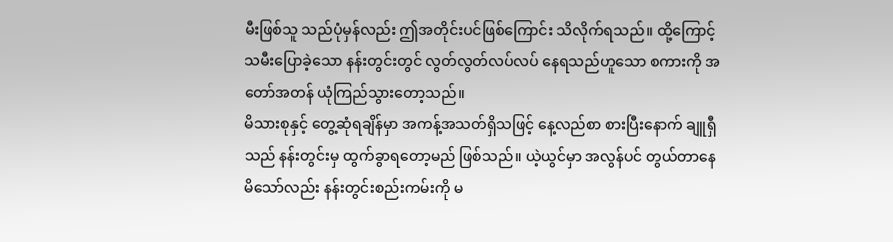မီးဖြစ်သူ သည်ပုံမှန်လည်း ဤအတိုင်းပင်ဖြစ်ကြောင်း သိလိုက်ရသည်။ ထို့ကြောင့် သမီးပြောခဲ့သော နန်းတွင်းတွင် လွတ်လွတ်လပ်လပ် နေရသည်ဟူသော စကားကို အတော်အတန် ယုံကြည်သွားတော့သည်။
မိသားစုနှင့် တွေ့ဆုံရချိန်မှာ အကန့်အသတ်ရှိသဖြင့် နေ့လည်စာ စားပြီးနောက် ချူရှီသည် နန်းတွင်းမှ ထွက်ခွာရတော့မည် ဖြစ်သည်။ ယဲ့ယွင်မှာ အလွန်ပင် တွယ်တာနေမိသော်လည်း နန်းတွင်းစည်းကမ်းကို မ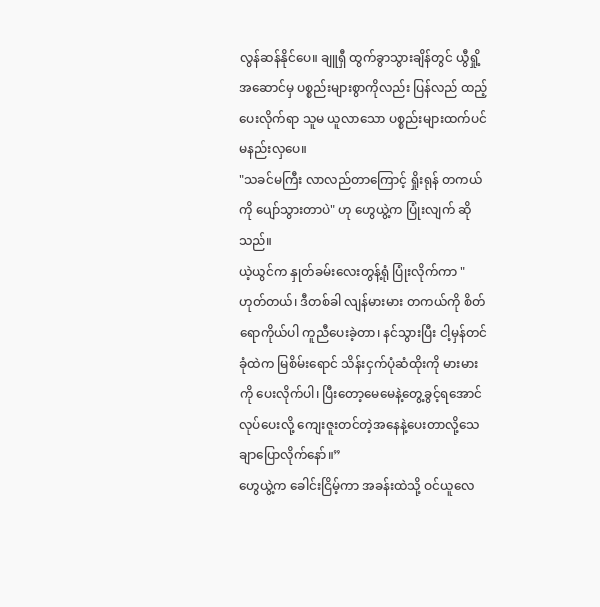လွန်ဆန်နိုင်ပေ။ ချူရှီ ထွက်ခွာသွားချိန်တွင် ယွီရှို့အဆောင်မှ ပစ္စည်းများစွာကိုလည်း ပြန်လည် ထည့်ပေးလိုက်ရာ သူမ ယူလာသော ပစ္စည်းများထက်ပင် မနည်းလှပေ။
"သခင်မကြီး လာလည်တာကြောင့် ရှိုးရုန် တကယ်ကို ပျော်သွားတာပဲ" ဟု ဟွေယွဲ့က ပြုံးလျက် ဆိုသည်။
ယဲ့ယွင်က နှုတ်ခမ်းလေးတွန့်ရုံ ပြုံးလိုက်ကာ "ဟုတ်တယ်၊ ဒီတစ်ခါ လျန်မားမား တကယ်ကို စိတ်ရောကိုယ်ပါ ကူညီပေးခဲ့တာ၊ နင်သွားပြီး ငါ့မှန်တင်ခုံထဲက မြစိမ်းရောင် သိန်းငှက်ပုံဆံထိုးကို မားမားကို ပေးလိုက်ပါ၊ ပြီးတော့မေမေနဲ့တွေ့ခွင့်ရအောင်လုပ်ပေးလို့ ကျေးဇူးတင်တဲ့အနေနဲ့ပေးတာလို့သေချာပြောလိုက်နော်။”
ဟွေယွဲ့က ခေါင်းငြိမ့်ကာ အခန်းထဲသို့ ဝင်ယူလေ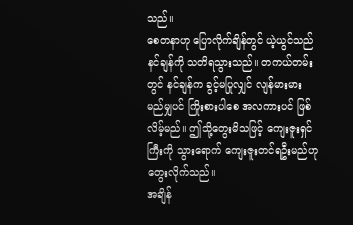သည်။
စေတနာဟု ပြောလိုက်ချိန်တွင် ယဲ့ယွင်သည် နင်ချန်ကို သတိရသွားသည်။ တကယ်တမ်းတွင် နင်ချန်က ခွင့်မပြုလျှင် လျန်မားမား မည်မျှပင် ကြိုးစားပါစေ အလကားပင် ဖြစ်လိမ့်မည်။ ဤသို့တွေးမိသဖြင့် ကျေးဇူးရှင်ကြီးကို သွားရောက် ကျေးဇူးတင်ရဦးမည်ဟု တွေးလိုက်သည်။
အချိန်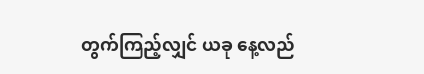တွက်ကြည့်လျှင် ယခု နေ့လည်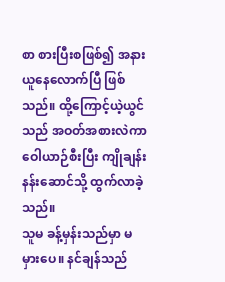စာ စားပြီးစဖြစ်၍ အနားယူနေလောက်ပြီ ဖြစ်သည်။ ထို့ကြောင့်ယဲ့ယွင်သည် အဝတ်အစားလဲကာ ဝေါယာဉ်စီးပြီး ကျိုချန်းနန်းဆောင်သို့ ထွက်လာခဲ့သည်။
သူမ ခန့်မှန်းသည်မှာ မမှားပေ။ နင်ချန်သည်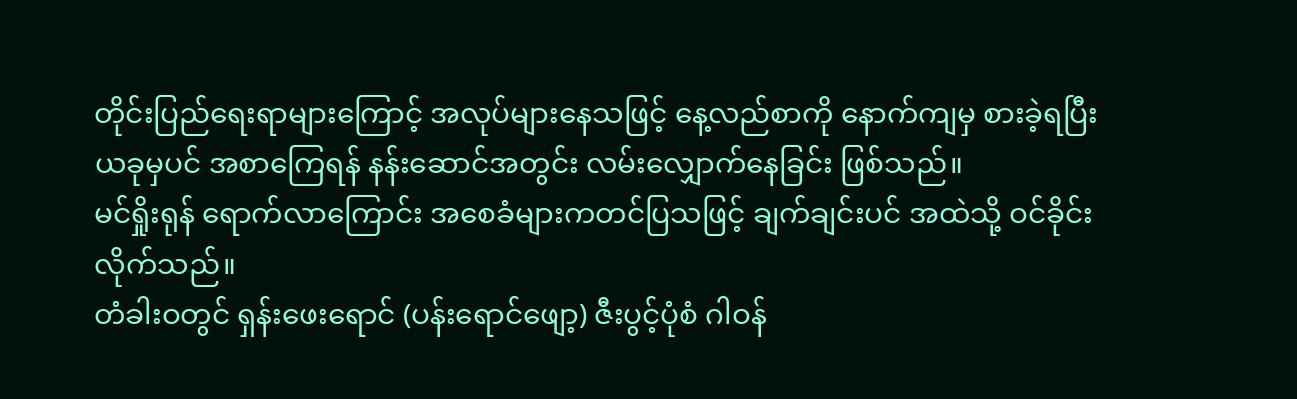တိုင်းပြည်ရေးရာများကြောင့် အလုပ်များနေသဖြင့် နေ့လည်စာကို နောက်ကျမှ စားခဲ့ရပြီး ယခုမှပင် အစာကြေရန် နန်းဆောင်အတွင်း လမ်းလျှောက်နေခြင်း ဖြစ်သည်။
မင်ရှိုးရုန် ရောက်လာကြောင်း အစေခံများကတင်ပြသဖြင့် ချက်ချင်းပင် အထဲသို့ ဝင်ခိုင်းလိုက်သည်။
တံခါးဝတွင် ရှန်းဖေးရောင် (ပန်းရောင်ဖျော့) ဇီးပွင့်ပုံစံ ဂါဝန်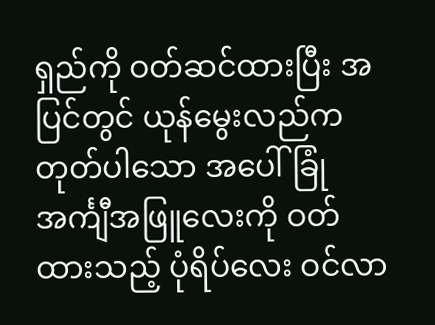ရှည်ကို ဝတ်ဆင်ထားပြီး အပြင်တွင် ယုန်မွေးလည်ကတုတ်ပါသော အပေါ်ခြုံအင်္ကျီအဖြူလေးကို ဝတ်ထားသည့် ပုံရိပ်လေး ဝင်လာ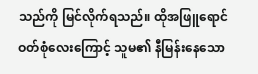သည်ကို မြင်လိုက်ရသည်။ ထိုအဖြူရောင် ဝတ်စုံလေးကြောင့် သူမ၏ နီမြန်းနေသော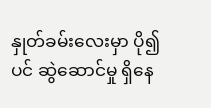နှုတ်ခမ်းလေးမှာ ပို၍ပင် ဆွဲဆောင်မှု ရှိနေ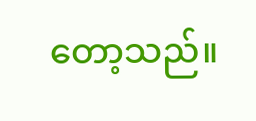တော့သည်။